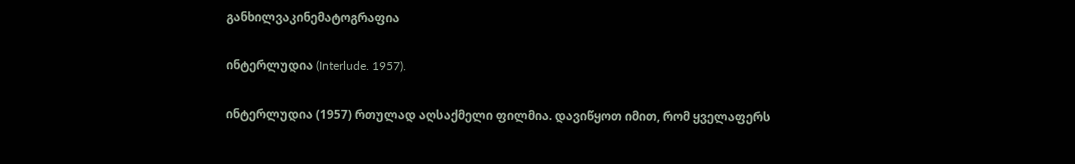განხილვაკინემატოგრაფია

ინტერლუდია (Interlude. 1957).

ინტერლუდია (1957) რთულად აღსაქმელი ფილმია. დავიწყოთ იმით, რომ ყველაფერს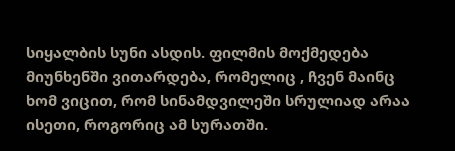სიყალბის სუნი ასდის. ფილმის მოქმედება მიუნხენში ვითარდება, რომელიც , ჩვენ მაინც ხომ ვიცით, რომ სინამდვილეში სრულიად არაა ისეთი, როგორიც ამ სურათში.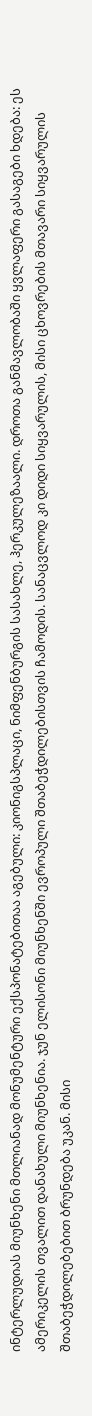ინტერლუდიას მიუნხენი მთლიანად მონუმენტური ექსპონატებითაა აგებული: კიონიგსპლაცი, ნიმფენბურგის სასახლე, ჰერკულეზაალი. დროთა განმავლობაში ყვლაფერი გასაგები ხდება: ეს ამერიკელის თვალით დანახული მიუნხენია. ჯუნ ელისონი მიუნხენში ევროპული შთაბეჭდილებისთვის ჩამოდის. სანაცვლოდ კი დიდი სიყვარულის, მისი ცხოვრების მთავარი სიყვარულის შთაბეჭდილებებით ბრუნდება უკან. მისი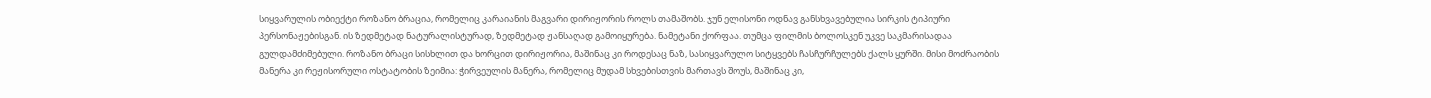სიყვარულის ობიექტი როზანო ბრაცია, რომელიც კარაიანის მაგვარი დირიჟორის როლს თამაშობს. ჯუნ ელისონი ოდნავ განსხვავებულია სირკის ტიპიური პერსონაჟებისგან. ის ზედმეტად ნატურალისტურად, ზედმეტად ჟანსაღად გამოიყურება. ნამეტანი ქორფაა. თუმცა ფილმის ბოლოსკენ უკვე საკმარისადაა გულდამძიმებული. როზანო ბრაცი სისხლით და ხორცით დირიჟორია, მაშინაც კი როდესაც ნაზ, სასიყვარულო სიტყვებს ჩასჩურჩულებს ქალს ყურში. მისი მოძრაობის მანერა კი რეჟისორული ოსტატობის ზეიმია: ჭირვეულის მანერა, რომელიც მუდამ სხვებისთვის მართავს შოუს, მაშინაც კი,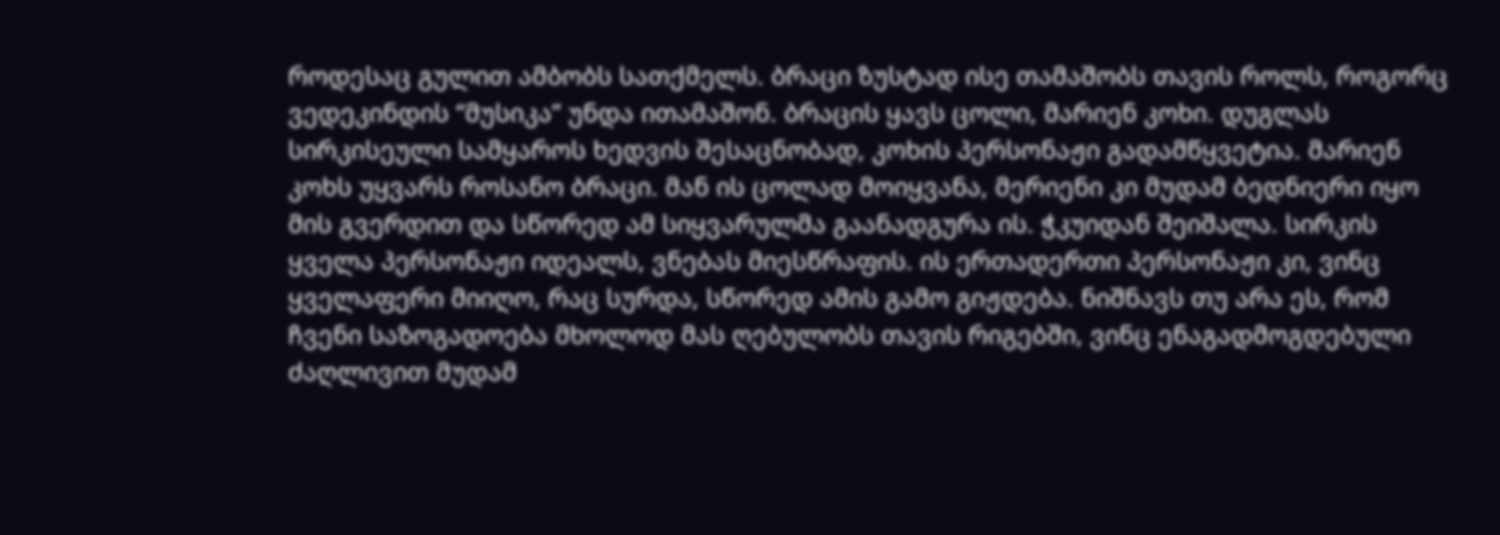როდესაც გულით ამბობს სათქმელს. ბრაცი ზუსტად ისე თამაშობს თავის როლს, როგორც ვედეკინდის “მუსიკა” უნდა ითამაშონ. ბრაცის ყავს ცოლი, მარიენ კოხი. დუგლას სირკისეული სამყაროს ხედვის შესაცნობად, კოხის პერსონაჟი გადამწყვეტია. მარიენ კოხს უყვარს როსანო ბრაცი. მან ის ცოლად მოიყვანა, მერიენი კი მუდამ ბედნიერი იყო მის გვერდით და სწორედ ამ სიყვარულმა გაანადგურა ის. ჭკუიდან შეიშალა. სირკის ყველა პერსონაჟი იდეალს, ვნებას მიესწრაფის. ის ერთადერთი პერსონაჟი კი, ვინც ყველაფერი მიიღო, რაც სურდა, სწორედ ამის გამო გიჟდება. ნიშნავს თუ არა ეს, რომ ჩვენი საზოგადოება მხოლოდ მას ღებულობს თავის რიგებში, ვინც ენაგადმოგდებული ძაღლივით მუდამ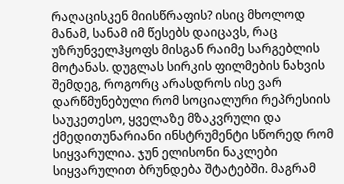რაღაცისკენ მიისწრაფის? ისიც მხოლოდ მანამ, სანამ იმ წესებს დაიცავს, რაც უზრუნველჰყოფს მისგან რაიმე სარგებლის მოტანას. დუგლას სირკის ფილმების ნახვის შემდეგ, როგორც არასდროს ისე ვარ დარწმუნებული რომ სოციალური რეპრესიის საუკეთესო, ყველაზე მზაკვრული და ქმედითუნარიანი ინსტრუმენტი სწორედ რომ სიყვარულია. ჯუნ ელისონი ნაკლები სიყვარულით ბრუნდება შტატებში. მაგრამ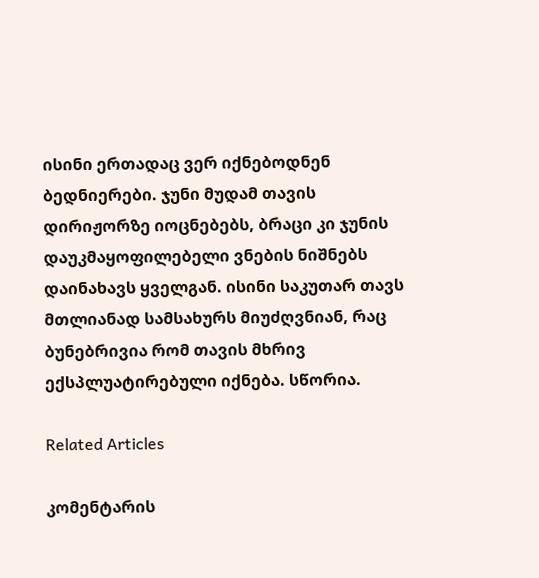ისინი ერთადაც ვერ იქნებოდნენ ბედნიერები. ჯუნი მუდამ თავის დირიჟორზე იოცნებებს, ბრაცი კი ჯუნის დაუკმაყოფილებელი ვნების ნიშნებს დაინახავს ყველგან. ისინი საკუთარ თავს მთლიანად სამსახურს მიუძღვნიან, რაც ბუნებრივია რომ თავის მხრივ ექსპლუატირებული იქნება. სწორია.

Related Articles

კომენტარის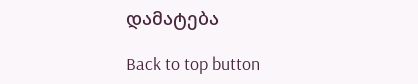დამატება

Back to top button